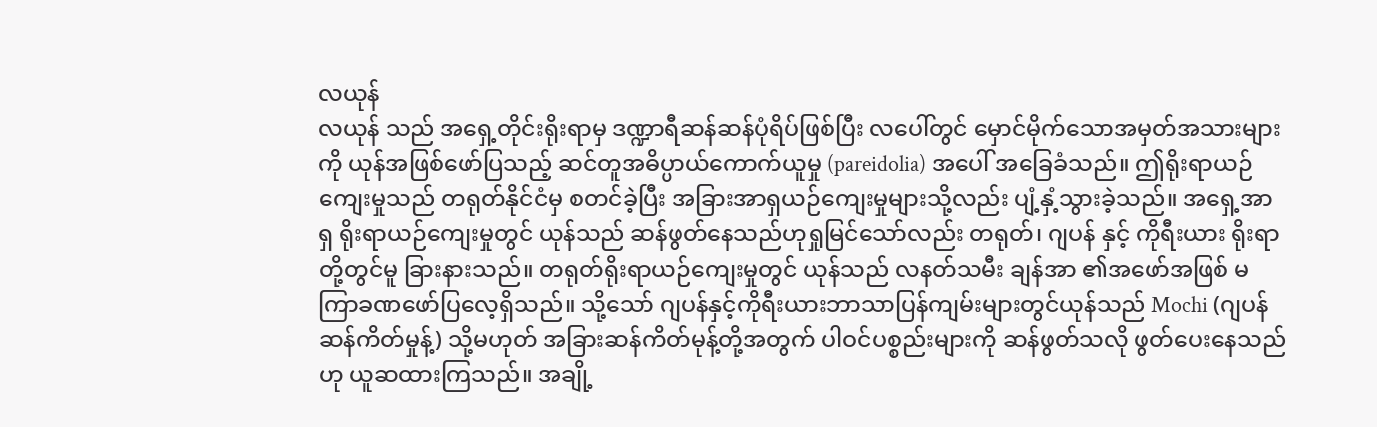လယုန်
လယုန် သည် အရှေ့တိုင်းရိုးရာမှ ဒဏ္ဍာရီဆန်ဆန်ပုံရိပ်ဖြစ်ပြီး လပေါ်တွင် မှောင်မိုက်သောအမှတ်အသားများကို ယုန်အဖြစ်ဖော်ပြသည့် ဆင်တူအဓိပ္ပာယ်ကောက်ယူမှု (pareidolia) အပေါ် အခြေခံသည်။ ဤရိုးရာယဉ်ကျေးမှုသည် တရုတ်နိုင်ငံမှ စတင်ခဲ့ပြီး အခြားအာရှယဉ်ကျေးမှုများသို့လည်း ပျံ့နှံ့သွားခဲ့သည်။ အရှေ့အာရှ ရိုးရာယဉ်ကျေးမှုတွင် ယုန်သည် ဆန်ဖွတ်နေသည်ဟုရှုမြင်သော်လည်း တရုတ်၊ ဂျပန် နှင့် ကိုရီးယား ရိုးရာတို့တွင်မူ ခြားနားသည်။ တရုတ်ရိုးရာယဉ်ကျေးမှုတွင် ယုန်သည် လနတ်သမီး ချန်အာ ၏အဖော်အဖြစ် မကြာခဏဖော်ပြလေ့ရှိသည်။ သို့သော် ဂျပန်နှင့်ကိုရီးယားဘာသာပြန်ကျမ်းများတွင်ယုန်သည် Mochi (ဂျပန်ဆန်ကိတ်မှုန့်) သို့မဟုတ် အခြားဆန်ကိတ်မုန့်တို့အတွက် ပါဝင်ပစ္စည်းများကို ဆန်ဖွတ်သလို ဖွတ်ပေးနေသည်ဟု ယူဆထားကြသည်။ အချို့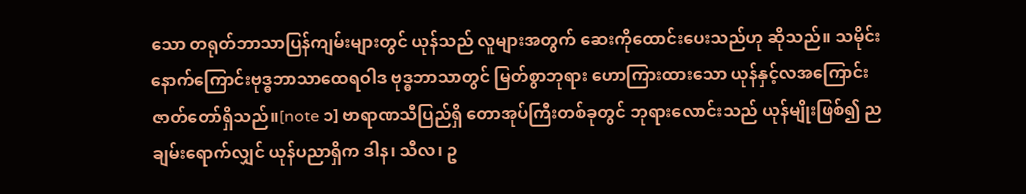သော တရုတ်ဘာသာပြန်ကျမ်းများတွင် ယုန်သည် လူများအတွက် ဆေးကိုထောင်းပေးသည်ဟု ဆိုသည်။ သမိုင်းနောက်ကြောင်းဗုဒ္ဓဘာသာထေရဝါဒ ဗုဒ္ဓဘာသာတွင် မြတ်စွာဘုရား ဟောကြားထားသော ယုန်နှင့်လအကြောင်း ဇာတ်တော်ရှိသည်။[note ၁] ဗာရာဏသီပြည်ရှိ တောအုပ်ကြီးတစ်ခုတွင် ဘုရားလောင်းသည် ယုန်မျိုးဖြစ်၍ ညချမ်းရောက်လျှင် ယုန်ပညာရှိက ဒါန၊ သီလ၊ ဥ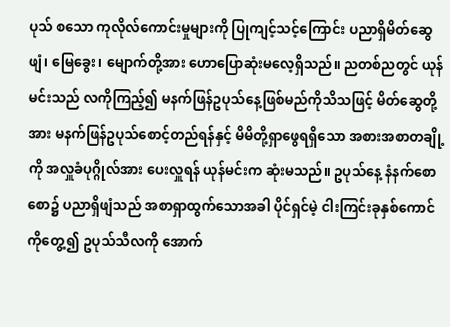ပုသ် စသော ကုလိုလ်ကောင်းမှုများကို ပြုကျင့်သင့်ကြောင်း ပညာရှိမိတ်ဆွေ ဖျံ၊ မြေခွေး၊ မျောက်တို့အား ဟောပြောဆုံးမလေ့ရှိသည်။ ညတစ်ညတွင် ယုန်မင်းသည် လကိုကြည့်၍ မနက်ဖြန်ဥပုသ်နေ့ဖြစ်မည်ကိုသိသဖြင့် မိတ်ဆွေတို့အား မနက်ဖြန်ဥပုသ်စောင့်တည်ရန်နှင့် မိမိတို့ရှာဖွေရရှိသော အစားအစာတချို့ကို အလှူခံပုဂ္ဂိုလ်အား ပေးလှူရန် ယုန်မင်းက ဆုံးမသည်။ ဥပုသ်နေ့ နံနက်စောစော၌ ပညာရှိဖျံသည် အစာရှာထွက်သောအခါ ပိုင်ရှင်မဲ့ ငါးကြင်းခုနှစ်ကောင်ကိုတွေ့၍ ဥပုသ်သီလကို အောက်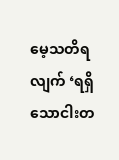မေ့သတိရလျက် ‘ရရှိသောငါးတ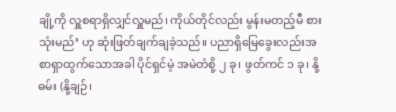ချို့ကို လှူစရာရှိလျှင်လှူမည်၊ ကိုယ်တိုင်လည်း မွန်းမတည့်မီ စားသုံးမည်’ ဟု ဆုံးဖြတ်ချက်ချခဲ့သည်။ ပညာရှိမြေခွေးလည်းအစာရှာထွက်သောအခါ ပိုင်ရှင်မဲ့ အမဲတံစို့ ၂ ခု၊ ဖွတ်ကင် ၁ ခု၊ နို့ဓမ်း (နို့ချဉ်၊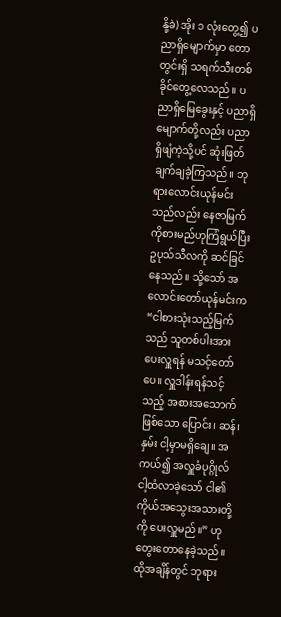နို့ခဲ) အိုး ၁ လုံးတွေ့၍ ပညာရှိမျောက်မှာ တောတွင်းရှိ သရက်သီးတစ်ခိုင်တွေ့လေသည်။ ပညာရှိမြေခွေးနှင့် ပညာရှိမျောက်တို့လည်း ပညာရှိဖျံကဲ့သို့ပင် ဆုံးဖြတ်ချက်ချခဲ့ကြသည်။ ဘုရားလောင်းယုန်မင်းသည်လည်း နေဇာမြက်ကိုစားမည်ဟုကြံရွယ်ပြီး ဥပုသ်သီလကို ဆင်ခြင်နေသည်။ သို့သော် အလောင်းတော်ယုန်မင်းက “ငါစားသုံးသည့်မြက်သည် သူတစ်ပါးအား ပေးလှူရန် မသင့်တော်ပေ။ လှူဒါန်းရန်သင့်သည့် အစားအသောက်ဖြစ်သော ပြောင်း၊ ဆန်၊ နှမ်း ငါ့မှာမရှိချေ။ အကယ်၍ အလှူခံပုဂ္ဂိုလ် ငါ့ထံလာခဲ့သော် ငါ၏ကိုယ်အသွေးအသားတို့ကို ပေးလှူမည်။” ဟု တွေးတောနေခဲ့သည်။ ထိုအချိန်တွင် ဘုရား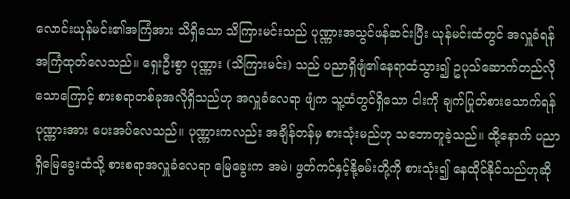လောင်းယုန်မင်း၏အကြံအား သိရှိသော သိကြားမင်းသည် ပုဏ္ဏားအသွင်ဖန်ဆင်းပြီး ယုန်မင်းထံတွင် အလှူခံရန် အကြံထုတ်လေသည်။ ရှေးဦးစွာ ပုဏ္ဏား (သိကြားမင်း) သည် ပညာရှိဖျံ၏နေရာထံသွား၍ ဥပုသ်ဆောက်တည်လိုသောကြောင့် စားစရာတစ်ခုအလိုရှိသည်ဟု အလှူခံလေရာ ဖျံက သူ့ထံတွင်ရှိသော ငါးကို ချက်ပြုတ်စားသောက်ရန် ပုဏ္ဏားအား ပေးအပ်လေသည်။ ပုဏ္ဏားကလည်း အချိန်တန်မှ စားသုံးမည်ဟု သဘောတူခဲ့သည်။ ထို့နောက် ပညာရှိမြေခွေးထံသို့ စားစရာအလှူခံလေရာ မြေခွေးက အမဲ၊ ဖွတ်ကင်နှင့်နို့ဓမ်းတို့ကို စားသုံး၍ နေထိုင်နိုင်သည်ဟုဆို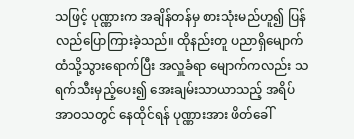သဖြင့် ပုဏ္ဏားက အချိန်တန်မှ စားသုံးမည်ဟူ၍ ပြန်လည်ပြောကြားခဲ့သည်။ ထိုနည်းတူ ပညာရှိမျောက်ထံသို့သွားရောက်ပြီး အလှူခံရာ မျောက်ကလည်း သရက်သီးမှည့်ပေး၍ အေးချမ်းသာယာသည့် အရိပ်အာဝသတွင် နေထိုင်ရန် ပုဏ္ဏားအား ဖိတ်ခေါ်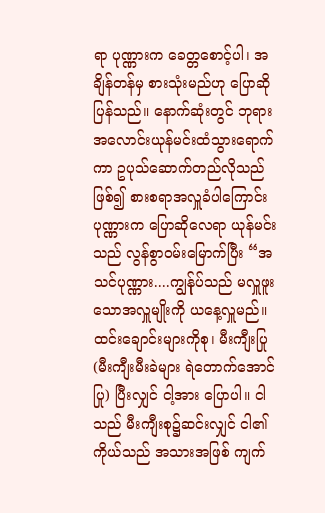ရာ ပုဏ္ဏားက ခေတ္တစောင့်ပါ၊ အချိန်တန်မှ စားသုံးမည်ဟု ပြောဆိုပြန်သည်။ နောက်ဆုံးတွင် ဘုရားအလောင်းယုန်မင်းထံသွားရောက်ကာ ဥပုသ်ဆောက်တည်လိုသည်ဖြစ်၍ စားစရာအလှူခံပါကြောင်း ပုဏ္ဏားက ပြောဆိုလေရာ ယုန်မင်းသည် လွန်စွာဝမ်းမြောက်ပြီး “အသင်ပုဏ္ဏား....ကျွန်ုပ်သည် မလှူဖူးသောအလှူမျိုးကို ယနေ့လှူမည်။ ထင်းချောင်းများကိုစု၊ မီးကျီးပြု (မီးကျီးမီးခဲများ ရဲတောက်အောင်ပြု) ပြီးလျှင် ငါ့အား ပြောပါ။ ငါသည် မီးကျီးစု၌ဆင်းလျှင် ငါ၏ကိုယ်သည် အသားအဖြစ် ကျက်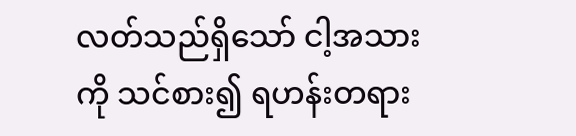လတ်သည်ရှိသော် ငါ့အသားကို သင်စား၍ ရဟန်းတရား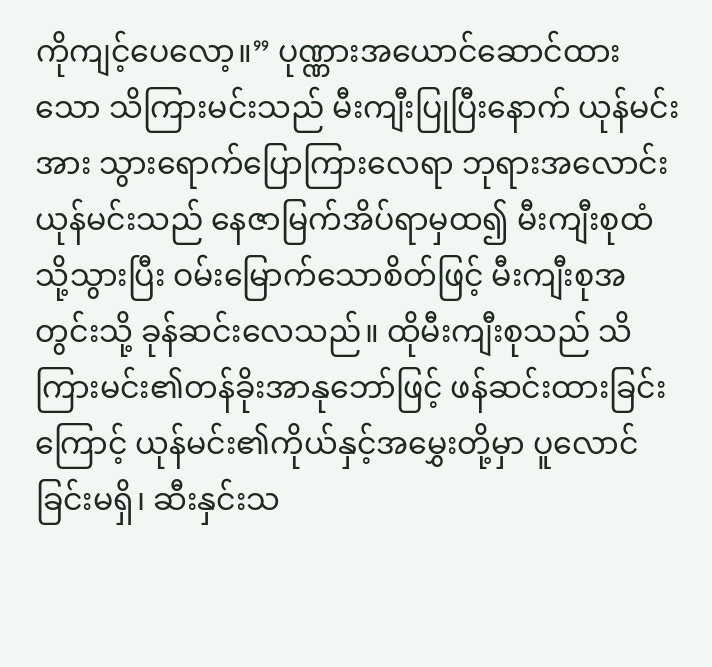ကိုကျင့်ပေလော့။” ပုဏ္ဏားအယောင်ဆောင်ထားသော သိကြားမင်းသည် မီးကျီးပြုပြီးနောက် ယုန်မင်းအား သွားရောက်ပြောကြားလေရာ ဘုရားအလောင်းယုန်မင်းသည် နေဇာမြက်အိပ်ရာမှထ၍ မီးကျီးစုထံသို့သွားပြီး ဝမ်းမြောက်သောစိတ်ဖြင့် မီးကျီးစုအတွင်းသို့ ခုန်ဆင်းလေသည်။ ထိုမီးကျီးစုသည် သိကြားမင်း၏တန်ခိုးအာနုဘော်ဖြင့် ဖန်ဆင်းထားခြင်းကြောင့် ယုန်မင်း၏ကိုယ်နှင့်အမွှေးတို့မှာ ပူလောင်ခြင်းမရှိ၊ ဆီးနှင်းသ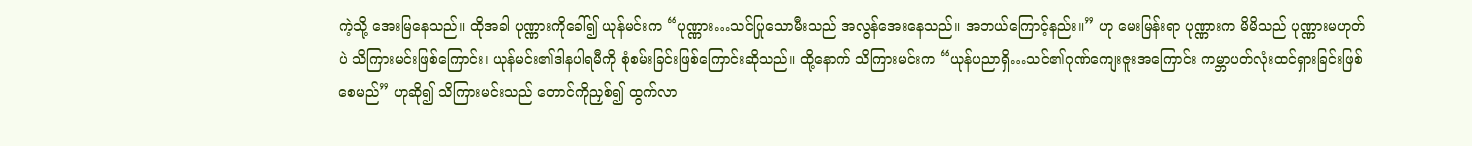ကဲ့သို့ အေးမြနေသည်။ ထိုအခါ ပုဏ္ဏားကိုခေါ်၍ ယုန်မင်းက “ပုဏ္ဏား…သင်ပြုသောမီးသည် အလွန်အေးနေသည်။ အဘယ်ကြောင့်နည်း။” ဟု မေးမြန်းရာ ပုဏ္ဏားက မိမိသည် ပုဏ္ဏားမဟုတ်ပဲ သိကြားမင်းဖြစ်ကြောင်း၊ ယုန်မင်း၏ဒါနပါရမီကို စုံစမ်းခြင်းဖြစ်ကြောင်းဆိုသည်။ ထို့နောက် သိကြားမင်းက “ယုန်ပညာရှိ…သင်၏ဂုဏ်ကျေးဇူးအကြောင်း ကမ္ဘာပတ်လုံးထင်ရှားခြင်းဖြစ်စေမည်” ဟုဆို၍ သိကြားမင်းသည် တောင်ကိုညှစ်၍ ထွက်လာ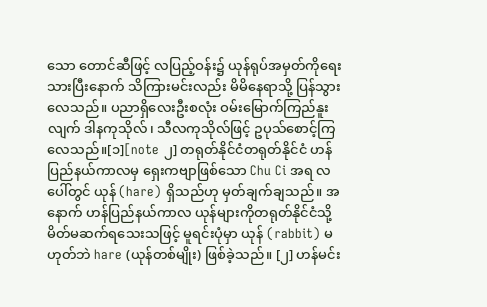သော တောင်ဆီဖြင့် လပြည့်ဝန်း၌ ယုန်ရုပ်အမှတ်ကိုရေးသားပြီးနောက် သိကြားမင်းလည်း မိမိနေရာသို့ ပြန်သွားလေသည်။ ပညာရှိလေးဦးစလုံး ဝမ်းမြောက်ကြည်နူးလျက် ဒါနကုသိုလ်၊ သီလကုသိုလ်ဖြင့် ဥပုသ်စောင့်ကြလေသည်။[၁][note ၂] တရုတ်နိုင်ငံတရုတ်နိုင်ငံ ဟန်ပြည်နယ်ကာလမှ ရှေးကဗျာဖြစ်သော Chu Ci အရ လပေါ်တွင် ယုန် (hare) ရှိသည်ဟု မှတ်ချက်ချသည်။ အနောက် ဟန်ပြည်နယ်ကာလ ယုန်များကိုတရုတ်နိုင်ငံသို့ မိတ်မဆက်ရသေးသဖြင့် မူရင်းပုံမှာ ယုန် (rabbit) မဟုတ်ဘဲ hare (ယုန်တစ်မျိုး) ဖြစ်ခဲ့သည်။ [၂] ဟန်မင်း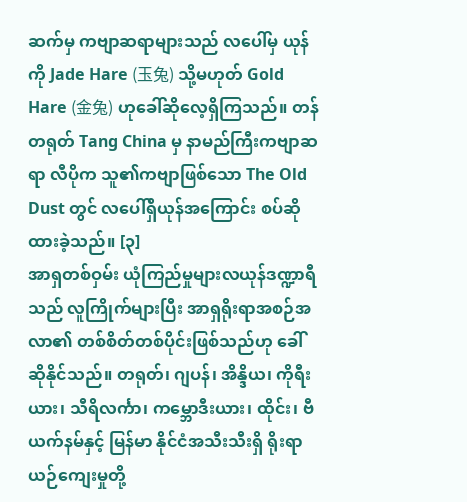ဆက်မှ ကဗျာဆရာများသည် လပေါ်မှ ယုန်ကို Jade Hare (玉兔) သို့မဟုတ် Gold Hare (金兔) ဟုခေါ်ဆိုလေ့ရှိကြသည်။ တန်တရုတ် Tang China မှ နာမည်ကြီးကဗျာဆရာ လီပိုက သူ၏ကဗျာဖြစ်သော The Old Dust တွင် လပေါ်ရှိယုန်အကြောင်း စပ်ဆိုထားခဲ့သည်။ [၃]
အာရှတစ်ဝှမ်း ယုံကြည်မှုများလယုန်ဒဏ္ဍာရီသည် လူကြိုက်များပြီး အာရှရိုးရာအစဉ်အလာ၏ တစ်စိတ်တစ်ပိုင်းဖြစ်သည်ဟု ခေါ်ဆိုနိုင်သည်။ တရုတ်၊ ဂျပန်၊ အိန္ဒိယ၊ ကိုရီးယား၊ သီရိလင်္ကာ၊ ကမ္ဘောဒီးယား၊ ထိုင်း၊ ဗီယက်နမ်နှင့် မြန်မာ နိုင်ငံအသီးသီးရှိ ရိုးရာယဉ်ကျေးမှုတို့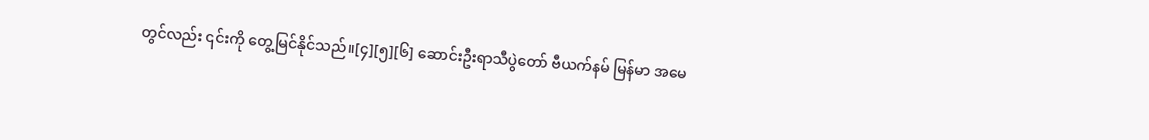တွင်လည်း ၎င်းကို တွေ့မြင်နိုင်သည်။[၄][၅][၆] ဆောင်းဦးရာသီပွဲတော် ဗီယက်နမ် မြန်မာ အမေ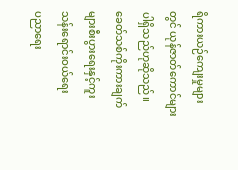ရိကားယဉ်ကျေးမှုများတွင် ယုန်ဇာတ်ကောင်များပါရှိသည်ဟုဆိုသည်။ ခေတ်သစ်ကိုးကားချက်များစီးပွားရေးနှင့်ကူးသန်းရောင်းဝယ်ရေး
ပညာရေး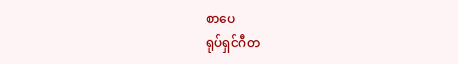စာပေ
ရုပ်ရှင်ဂီတ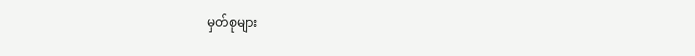မှတ်စုများ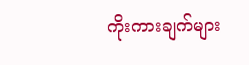ကိုးကားချက်များ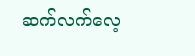ဆက်လက်လေ့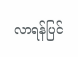လာရန်ပြင်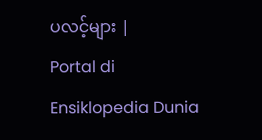ပလင့်များ |
Portal di Ensiklopedia Dunia